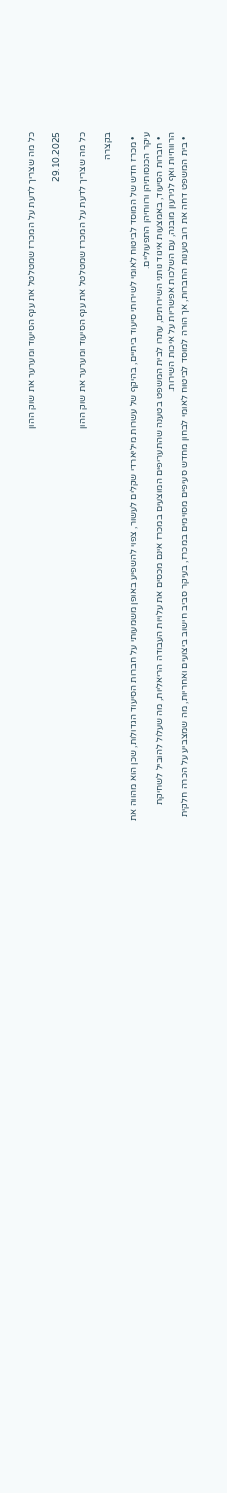כל מה שצריך לדעת על המכרז שמטלטל את ענף הסיעוד ומערער את שוק ההון

29.10.2025

כל מה שצריך לדעת על המכרז שמטלטל את ענף הסיעוד ומערער את שוק ההון

בקצרה

  • מכרז חדש של המוסד לביטוח לאומי לשירותי סיעוד ביתיים, בהיקף של עשרות מיליארדי שקלים לעשור, צפוי להשפיע באופן משמעותי על חברות הסיעוד הגדולות, שכן הוא מהווה את עיקר הכנסותיהן ורווחיהן התפעוליים.
  • חברות הסיעוד, באמצעות איגוד נותני השירותים, עתרו לבית המשפט בטענה שהתעריפים המוצעים במכרז אינם מכסים את עלויות העבודה הריאליות, מה שעלול להוביל לשחיקת הרווחיות ואף לגירעון מובנה, עם השלכות אפשריות על איכות השירות.
  • בית המשפט דחה את רוב טענות החברות, אך הורה למוסד לביטוח לאומי לבחון מחדש סעיפים מסוימים במכרז, בעיקר סביב חישוב ביצועים ואחריות, מה שמצביע על הכרה חלקית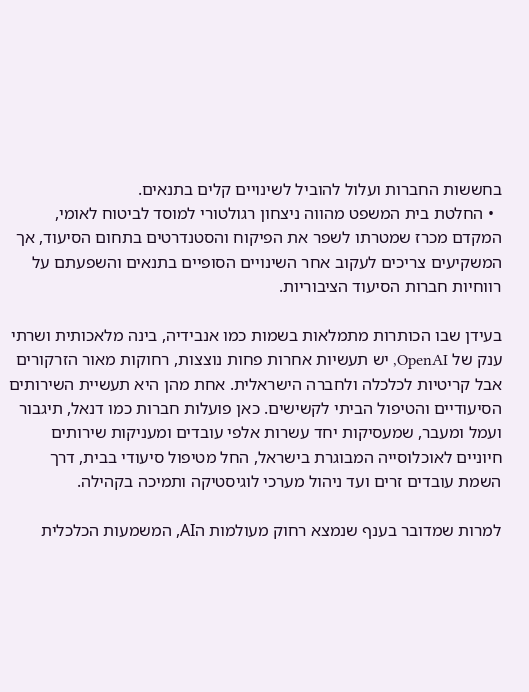בחששות החברות ועלול להוביל לשינויים קלים בתנאים.
  • החלטת בית המשפט מהווה ניצחון רגולטורי למוסד לביטוח לאומי, המקדם מכרז שמטרתו לשפר את הפיקוח והסטנדרטים בתחום הסיעוד, אך המשקיעים צריכים לעקוב אחר השינויים הסופיים בתנאים והשפעתם על רווחיות חברות הסיעוד הציבוריות.

בעידן שבו הכותרות מתמלאות בשמות כמו אנבידיה, בינה מלאכותית ושרתי ענק של OpenAI, יש תעשיות אחרות פחות נוצצות, רחוקות מאור הזרקורים אבל קריטיות לכלכלה ולחברה הישראלית. אחת מהן היא תעשיית השירותים הסיעודיים והטיפול הביתי לקשישים. כאן פועלות חברות כמו דנאל, תיגבור ועמל ומעבר, שמעסיקות יחד עשרות אלפי עובדים ומעניקות שירותים חיוניים לאוכלוסייה המבוגרת בישראל, החל מטיפול סיעודי בבית, דרך השמת עובדים זרים ועד ניהול מערכי לוגיסטיקה ותמיכה בקהילה.

למרות שמדובר בענף שנמצא רחוק מעולמות הAI, המשמעות הכלכלית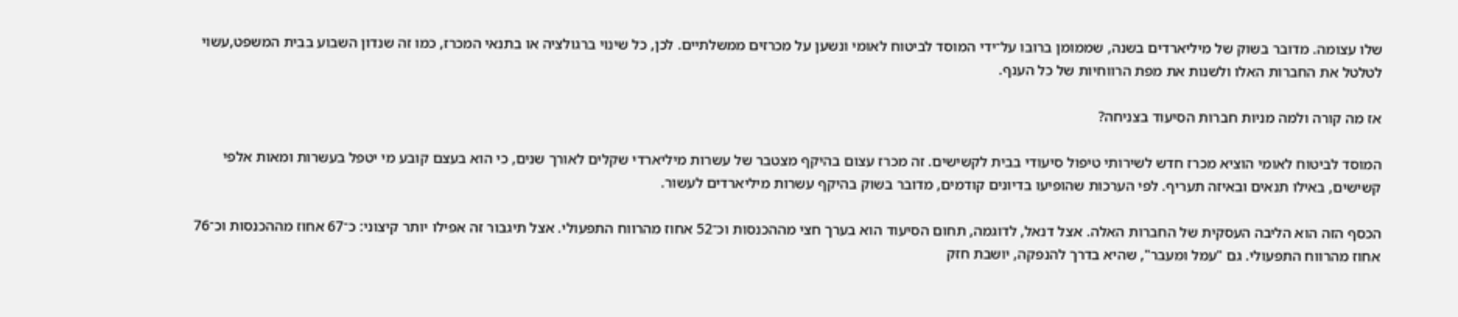שלו עצומה. מדובר בשוק של מיליארדים בשנה, שממומן ברובו על־ידי המוסד לביטוח לאומי ונשען על מכרזים ממשלתיים. לכן, כל שינוי ברגולציה או בתנאי המכרז, כמו זה שנדון השבוע בבית המשפט,עשוי לטלטל את החברות האלו ולשנות את מפת הרווחיות של כל הענף.

אז מה קורה ולמה מניות חברות הסיעוד בצניחה?

המוסד לביטוח לאומי הוציא מכרז חדש לשירותי טיפול סיעודי בבית לקשישים. זה מכרז עצום בהיקף מצטבר של עשרות מיליארדי שקלים לאורך שנים, כי הוא בעצם קובע מי יטפל בעשרות ומאות אלפי קשישים, באילו תנאים ובאיזה תעריף. לפי הערכות שהופיעו בדיונים קודמים, מדובר בשוק בהיקף עשרות מיליארדים לעשור.

הכסף הזה הוא הליבה העסקית של החברות האלה. אצל דנאל, לדוגמה, תחום הסיעוד הוא בערך חצי מההכנסות וכ־52 אחוז מהרווח התפעולי. אצל תיגבור זה אפילו יותר קיצוני: כ־67 אחוז מההכנסות וכ־76 אחוז מהרווח התפעולי. גם "עמל ומעבר", שהיא בדרך להנפקה, יושבת חזק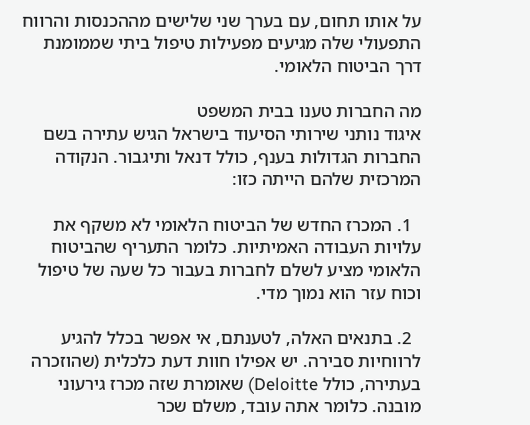על אותו תחום, עם בערך שני שלישים מההכנסות והרווח התפעולי שלה מגיעים מפעילות טיפול ביתי שממומנת דרך הביטוח הלאומי.

מה החברות טענו בבית המשפט
איגוד נותני שירותי הסיעוד בישראל הגיש עתירה בשם החברות הגדולות בענף, כולל דנאל ותיגבור. הנקודה המרכזית שלהם הייתה כזו:

  1. המכרז החדש של הביטוח הלאומי לא משקף את עלויות העבודה האמיתיות. כלומר התעריף שהביטוח הלאומי מציע לשלם לחברות בעבור כל שעה של טיפול וכוח עזר הוא נמוך מדי.

  2. בתנאים האלה, לטענתם, אי אפשר בכלל להגיע לרווחיות סבירה. יש אפילו חוות דעת כלכלית (שהוזכרה בעתירה, כולל Deloitte) שאומרת שזה מכרז גירעוני מובנה. כלומר אתה עובד, משלם שכר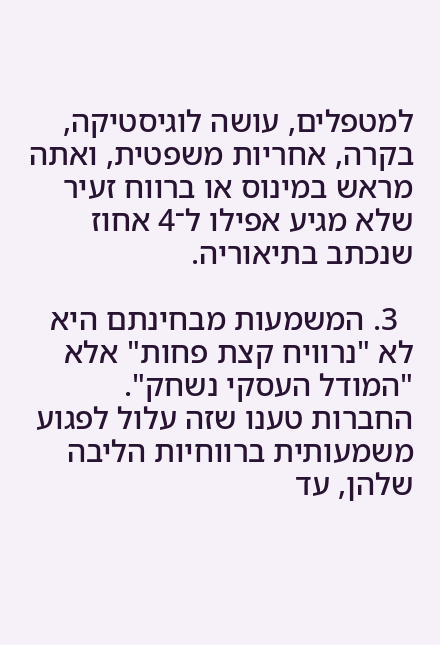למטפלים, עושה לוגיסטיקה, בקרה, אחריות משפטית, ואתה מראש במינוס או ברווח זעיר שלא מגיע אפילו ל־4 אחוז שנכתב בתיאוריה.

  3. המשמעות מבחינתם היא לא "נרוויח קצת פחות" אלא "המודל העסקי נשחק". החברות טענו שזה עלול לפגוע משמעותית ברווחיות הליבה שלהן, עד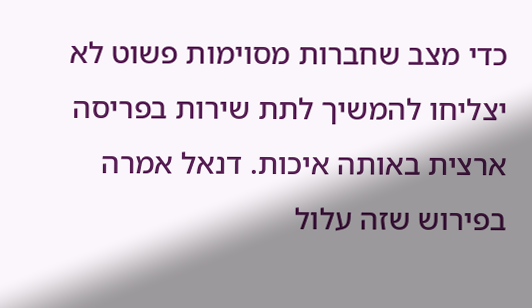כדי מצב שחברות מסוימות פשוט לא יצליחו להמשיך לתת שירות בפריסה ארצית באותה איכות. דנאל אמרה בפירוש שזה עלול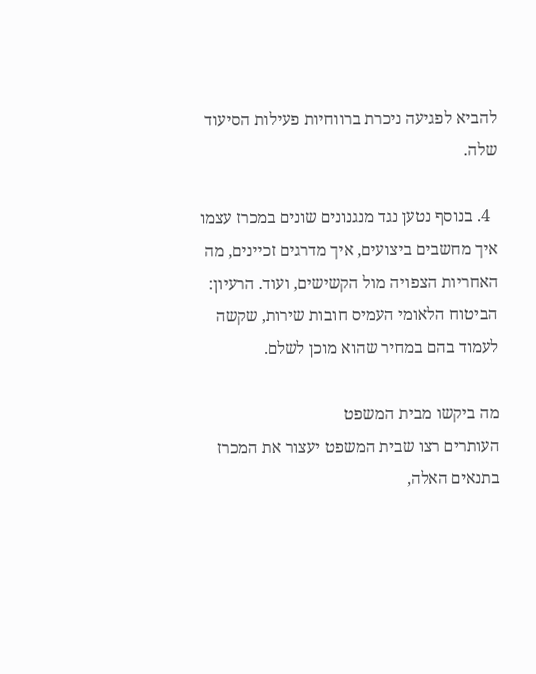להביא לפגיעה ניכרת ברווחיות פעילות הסיעוד שלה.

  4. בנוסף נטען נגד מנגנונים שונים במכרז עצמו איך מחשבים ביצועים, איך מדרגים זכיינים, מה האחריות הצפויה מול הקשישים, ועוד. הרעיון: הביטוח הלאומי העמיס חובות שירות, שקשה לעמוד בהם במחיר שהוא מוכן לשלם.

מה ביקשו מבית המשפט
העותרים רצו שבית המשפט יעצור את המכרז בתנאים האלה,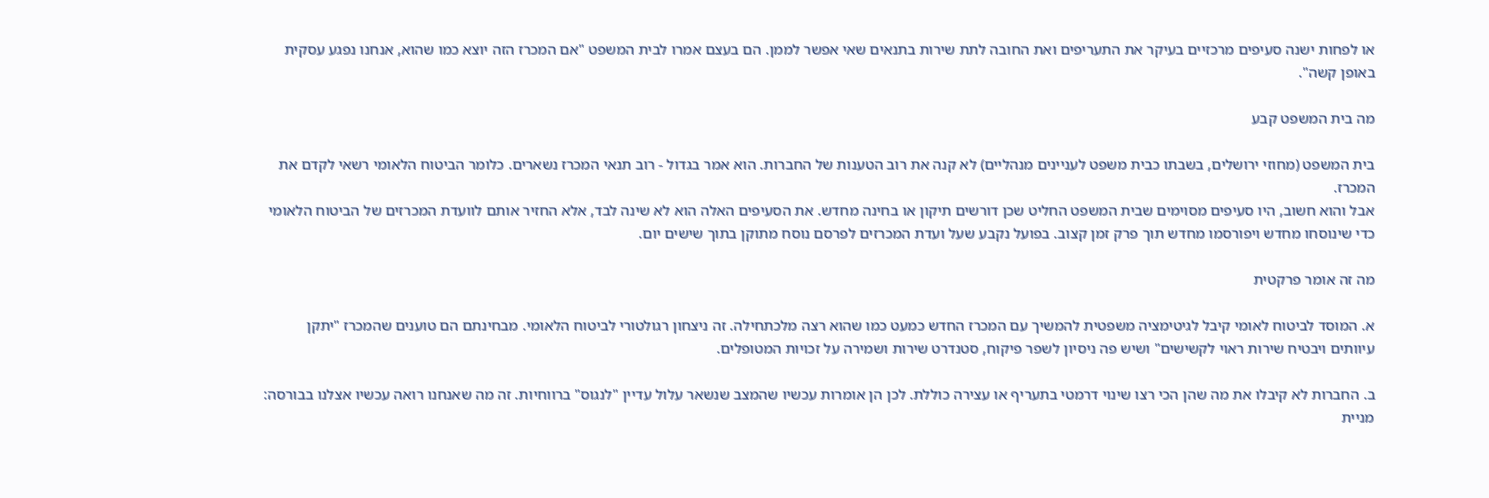או לפחות ישנה סעיפים מרכזיים בעיקר את התעריפים ואת החובה לתת שירות בתנאים שאי אפשר לממן. הם בעצם אמרו לבית המשפט "אם המכרז הזה יוצא כמו שהוא, אנחנו נפגע עסקית באופן קשה".

מה בית המשפט קבע

בית המשפט (מחוזי ירושלים, בשבתו כבית משפט לעניינים מנהליים) לא קנה את רוב הטענות של החברות. הוא אמר בגדול - רוב תנאי המכרז נשארים. כלומר הביטוח הלאומי רשאי לקדם את המכרז.
אבל והוא חשוב, היו סעיפים מסוימים שבית המשפט החליט שכן דורשים תיקון או בחינה מחדש. את הסעיפים האלה הוא לא שינה לבד, אלא החזיר אותם לוועדת המכרזים של הביטוח הלאומי כדי שינוסחו מחדש ויפורסמו מחדש תוך פרק זמן קצוב. בפועל נקבע שעל ועדת המכרזים לפרסם נוסח מתוקן בתוך שישים יום.

מה זה אומר פרקטית

א. המוסד לביטוח לאומי קיבל לגיטימציה משפטית להמשיך עם המכרז החדש כמעט כמו שהוא רצה מלכתחילה. זה ניצחון רגולטורי לביטוח הלאומי. מבחינתם הם טוענים שהמכרז "יתקן עיוותים ויבטיח שירות ראוי לקשישים" ושיש פה ניסיון לשפר פיקוח, סטנדרט שירות ושמירה על זכויות המטופלים.

ב. החברות לא קיבלו את מה שהן הכי רצו שינוי דרמטי בתעריף או עצירה כוללת. לכן הן אומרות עכשיו שהמצב שנשאר עלול עדיין "לנגוס" ברווחיות. זה מה שאנחנו רואה עכשיו אצלנו בבורסה: מניית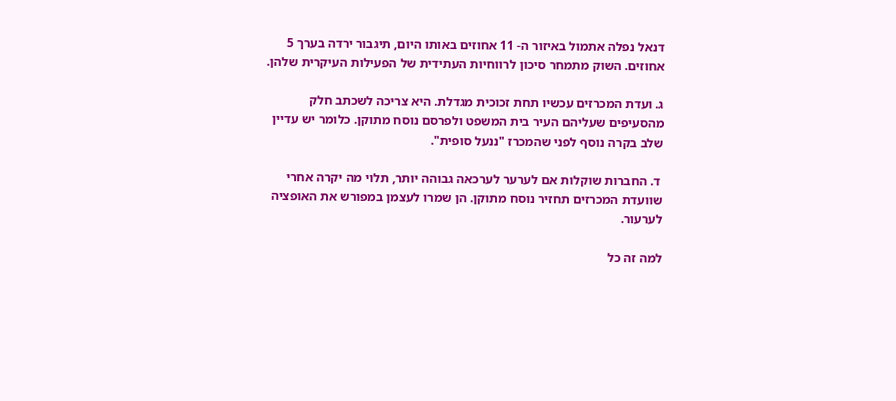דנאל נפלה אתמול באיזור ה- 11 אחוזים באותו היום, תיגבור ירדה בערך 5 אחוזים. השוק מתמחר סיכון לרווחיות העתידית של הפעילות העיקרית שלהן.

ג. ועדת המכרזים עכשיו תחת זכוכית מגדלת. היא צריכה לשכתב חלק מהסעיפים שעליהם העיר בית המשפט ולפרסם נוסח מתוקן. כלומר יש עדיין שלב בקרה נוסף לפני שהמכרז "ננעל סופית".

 ד. החברות שוקלות אם לערער לערכאה גבוהה יותר, תלוי מה יקרה אחרי שוועדת המכרזים תחזיר נוסח מתוקן. הן שמרו לעצמן במפורש את האופציה לערעור.

למה זה כל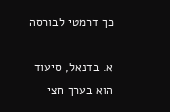כך דרמטי לבורסה

א. בדנאל, סיעוד הוא בערך חצי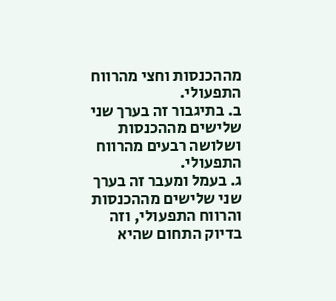מההכנסות וחצי מהרווח התפעולי.
ב. בתיגבור זה בערך שני שלישים מההכנסות ושלושה רבעים מהרווח התפעולי.
ג. בעמל ומעבר זה בערך שני שלישים מההכנסות והרווח התפעולי, וזה בדיוק התחום שהיא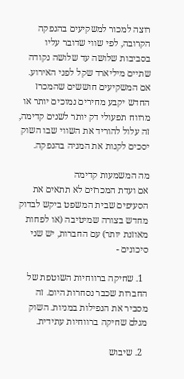רוצה למכור למשקיעים בהנפקה הקרובה, לפי שווי שדובר עליו בסביבות שלושה עד שלושה נקודה שתיים מיליארד שקל לפני האירוע.
אם המשקיעים חוששים שהמכרז החדש יקבע מחירים נמוכים יותר או מרווח תפעולי דק יותר לשנים קדימה, זה עלול להוריד את השווי שבו השוק יסכים לקנות את המניה בהנפקה.

מה המשמעות קדימה
אם ועדת המכרזים לא תתאים את הסעיפים שבית המשפט ביקש לבדוק מחדש בצורה שמיטיבה (או לפחות מאוזנת יותר) עם החברות, יש שני סיכונים -

  1. שחיקה ברווחיות השוטפת של החברות שכבר נסחרות היום. זה מסביר את הנפילות במניות. השוק מגלם שחיקה ברווחיות עתידית.

  2. שיבוש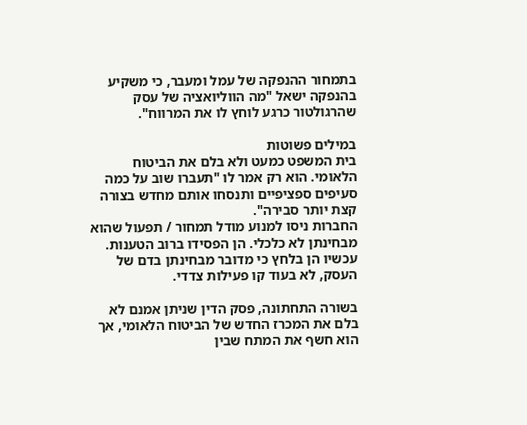בתמחור ההנפקה של עמל ומעבר, כי משקיע בהנפקה ישאל "מה הווליואציה של עסק שהרגולטור כרגע לוחץ לו את המרווח".

במילים פשוטות
בית המשפט כמעט ולא בלם את הביטוח הלאומי. הוא רק אמר לו "תעברו שוב על כמה סעיפים ספציפיים ותנסחו אותם מחדש בצורה קצת יותר סבירה".
החברות ניסו למנוע מודל תמחור / תפעול שהוא מבחינתן לא כלכלי. הן הפסידו ברוב הטענות. עכשיו הן בלחץ כי מדובר מבחינתן בדם של העסק, לא בעוד קו פעילות צדדי.

בשורה התחתונה, פסק הדין שניתן אמנם לא בלם את המכרז החדש של הביטוח הלאומי, אך הוא חשף את המתח שבין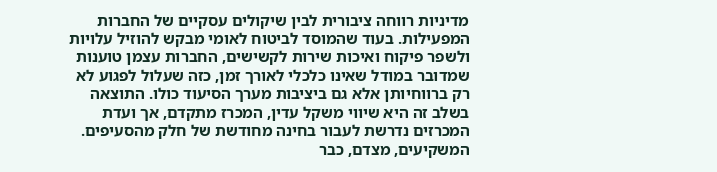מדיניות רווחה ציבורית לבין שיקולים עסקיים של החברות המפעילות. בעוד שהמוסד לביטוח לאומי מבקש להוזיל עלויות ולשפר פיקוח ואיכות שירות לקשישים, החברות עצמן טוענות שמדובר במודל שאינו כלכלי לאורך זמן, כזה שעלול לפגוע לא רק ברווחיותן אלא גם ביציבות מערך הסיעוד כולו. התוצאה בשלב זה היא שיווי משקל עדין, המכרז מתקדם, אך ועדת המכרזים נדרשת לעבור בחינה מחודשת של חלק מהסעיפים. המשקיעים, מצדם, כבר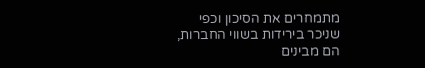מתמחרים את הסיכון וכפי שניכר בירידות בשווי החברות, הם מבינים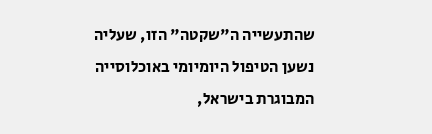שהתעשייה ה"שקטה" הזו, שעליה נשען הטיפול היומיומי באוכלוסייה המבוגרת בישראל,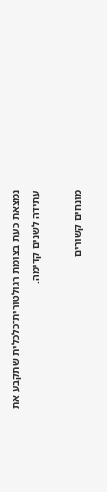נמצאת כעת בצומת רגולטורית־כלכלית שתקבע את עתידה לשנים קדימה.

מונחים קשורים